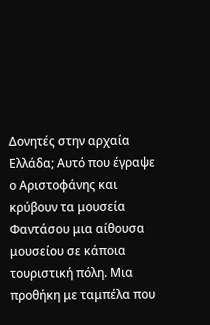Δονητές στην αρχαία Ελλάδα; Αυτό που έγραψε ο Αριστοφάνης και κρύβουν τα μουσεία Φαντάσου μια αίθουσα μουσείου σε κάποια τουριστική πόλη. Μια προθήκη με ταμπέλα που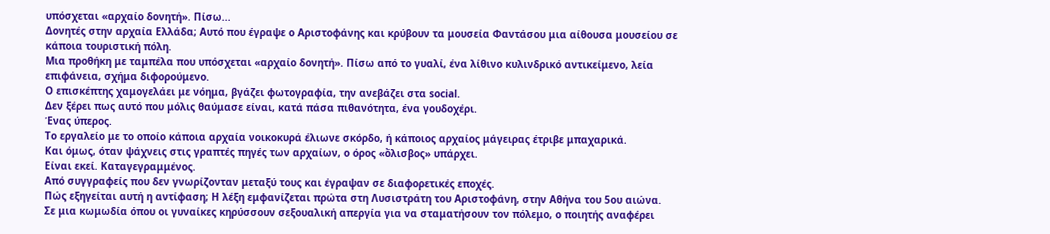υπόσχεται «αρχαίο δονητή». Πίσω...
Δονητές στην αρχαία Ελλάδα; Αυτό που έγραψε ο Αριστοφάνης και κρύβουν τα μουσεία Φαντάσου μια αίθουσα μουσείου σε κάποια τουριστική πόλη.
Μια προθήκη με ταμπέλα που υπόσχεται «αρχαίο δονητή». Πίσω από το γυαλί, ένα λίθινο κυλινδρικό αντικείμενο, λεία επιφάνεια, σχήμα διφορούμενο.
Ο επισκέπτης χαμογελάει με νόημα, βγάζει φωτογραφία, την ανεβάζει στα social.
Δεν ξέρει πως αυτό που μόλις θαύμασε είναι, κατά πάσα πιθανότητα, ένα γουδοχέρι.
Ένας ύπερος.
Το εργαλείο με το οποίο κάποια αρχαία νοικοκυρά έλιωνε σκόρδο, ή κάποιος αρχαίος μάγειρας έτριβε μπαχαρικά.
Και όμως, όταν ψάχνεις στις γραπτές πηγές των αρχαίων, ο όρος «ὄλισβος» υπάρχει.
Είναι εκεί. Καταγεγραμμένος.
Από συγγραφείς που δεν γνωρίζονταν μεταξύ τους και έγραψαν σε διαφορετικές εποχές.
Πώς εξηγείται αυτή η αντίφαση; Η λέξη εμφανίζεται πρώτα στη Λυσιστράτη του Αριστοφάνη, στην Αθήνα του 5ου αιώνα.
Σε μια κωμωδία όπου οι γυναίκες κηρύσσουν σεξουαλική απεργία για να σταματήσουν τον πόλεμο, ο ποιητής αναφέρει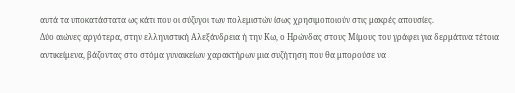αυτά τα υποκατάστατα ως κάτι που οι σύζυγοι των πολεμιστών ίσως χρησιμοποιούν στις μακρές απουσίες.
Δύο αιώνες αργότερα, στην ελληνιστική Αλεξάνδρεια ή την Κω, ο Ηρώνδας στους Μίμους του γράφει για δερμάτινα τέτοια αντικείμενα, βάζοντας στο στόμα γυναικείων χαρακτήρων μια συζήτηση που θα μπορούσε να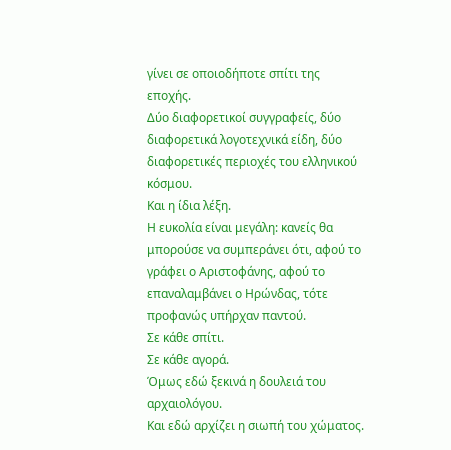γίνει σε οποιοδήποτε σπίτι της εποχής.
Δύο διαφορετικοί συγγραφείς, δύο διαφορετικά λογοτεχνικά είδη, δύο διαφορετικές περιοχές του ελληνικού κόσμου.
Και η ίδια λέξη.
Η ευκολία είναι μεγάλη: κανείς θα μπορούσε να συμπεράνει ότι, αφού το γράφει ο Αριστοφάνης, αφού το επαναλαμβάνει ο Ηρώνδας, τότε προφανώς υπήρχαν παντού.
Σε κάθε σπίτι.
Σε κάθε αγορά.
Όμως εδώ ξεκινά η δουλειά του αρχαιολόγου.
Και εδώ αρχίζει η σιωπή του χώματος.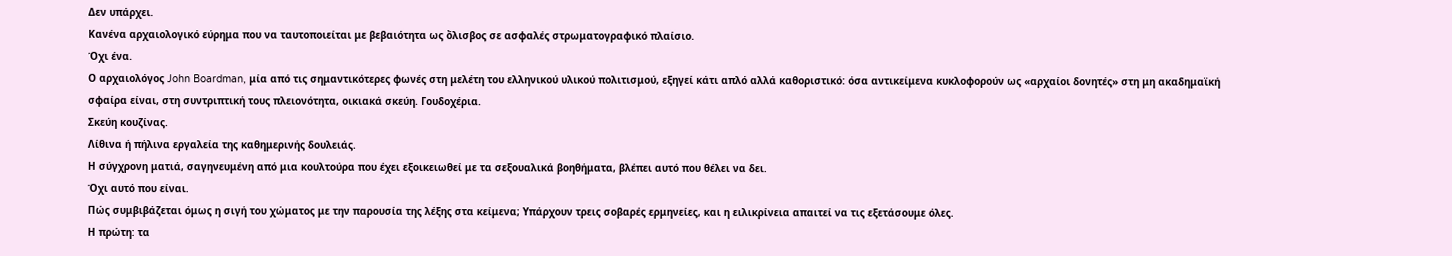Δεν υπάρχει.
Κανένα αρχαιολογικό εύρημα που να ταυτοποιείται με βεβαιότητα ως ὄλισβος σε ασφαλές στρωματογραφικό πλαίσιο.
Όχι ένα.
Ο αρχαιολόγος John Boardman, μία από τις σημαντικότερες φωνές στη μελέτη του ελληνικού υλικού πολιτισμού, εξηγεί κάτι απλό αλλά καθοριστικό: όσα αντικείμενα κυκλοφορούν ως «αρχαίοι δονητές» στη μη ακαδημαϊκή σφαίρα είναι, στη συντριπτική τους πλειονότητα, οικιακά σκεύη. Γουδοχέρια.
Σκεύη κουζίνας.
Λίθινα ή πήλινα εργαλεία της καθημερινής δουλειάς.
Η σύγχρονη ματιά, σαγηνευμένη από μια κουλτούρα που έχει εξοικειωθεί με τα σεξουαλικά βοηθήματα, βλέπει αυτό που θέλει να δει.
Όχι αυτό που είναι.
Πώς συμβιβάζεται όμως η σιγή του χώματος με την παρουσία της λέξης στα κείμενα; Υπάρχουν τρεις σοβαρές ερμηνείες, και η ειλικρίνεια απαιτεί να τις εξετάσουμε όλες.
Η πρώτη: τα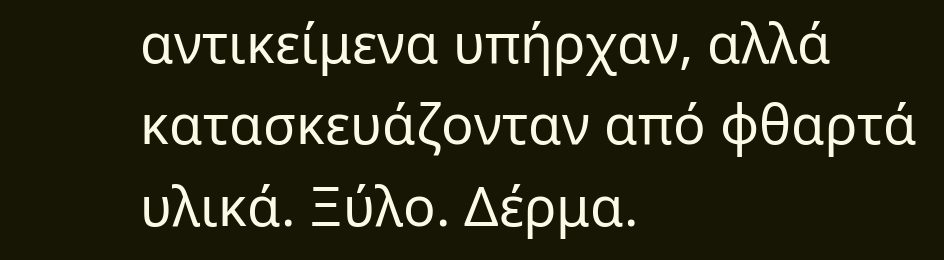αντικείμενα υπήρχαν, αλλά κατασκευάζονταν από φθαρτά υλικά. Ξύλο. Δέρμα.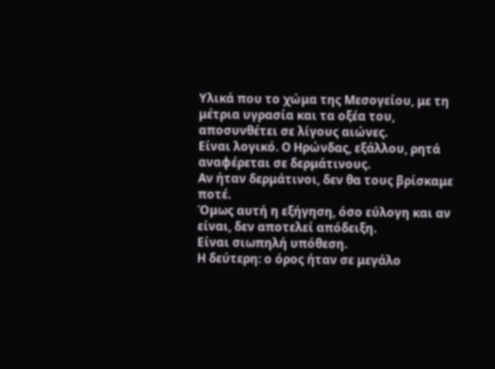Υλικά που το χώμα της Μεσογείου, με τη μέτρια υγρασία και τα οξέα του, αποσυνθέτει σε λίγους αιώνες.
Είναι λογικό. Ο Ηρώνδας, εξάλλου, ρητά αναφέρεται σε δερμάτινους.
Αν ήταν δερμάτινοι, δεν θα τους βρίσκαμε ποτέ.
Όμως αυτή η εξήγηση, όσο εύλογη και αν είναι, δεν αποτελεί απόδειξη.
Είναι σιωπηλή υπόθεση.
Η δεύτερη: ο όρος ήταν σε μεγάλο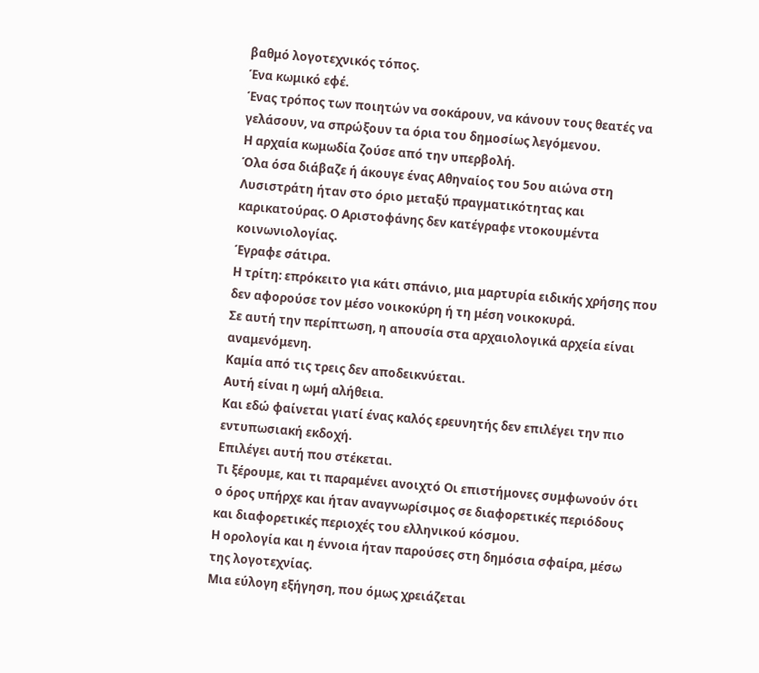βαθμό λογοτεχνικός τόπος.
Ένα κωμικό εφέ.
Ένας τρόπος των ποιητών να σοκάρουν, να κάνουν τους θεατές να γελάσουν, να σπρώξουν τα όρια του δημοσίως λεγόμενου.
Η αρχαία κωμωδία ζούσε από την υπερβολή.
Όλα όσα διάβαζε ή άκουγε ένας Αθηναίος του 5ου αιώνα στη Λυσιστράτη ήταν στο όριο μεταξύ πραγματικότητας και καρικατούρας. Ο Αριστοφάνης δεν κατέγραφε ντοκουμέντα κοινωνιολογίας.
Έγραφε σάτιρα.
Η τρίτη: επρόκειτο για κάτι σπάνιο, μια μαρτυρία ειδικής χρήσης που δεν αφορούσε τον μέσο νοικοκύρη ή τη μέση νοικοκυρά.
Σε αυτή την περίπτωση, η απουσία στα αρχαιολογικά αρχεία είναι αναμενόμενη.
Καμία από τις τρεις δεν αποδεικνύεται.
Αυτή είναι η ωμή αλήθεια.
Και εδώ φαίνεται γιατί ένας καλός ερευνητής δεν επιλέγει την πιο εντυπωσιακή εκδοχή.
Επιλέγει αυτή που στέκεται.
Τι ξέρουμε, και τι παραμένει ανοιχτό Οι επιστήμονες συμφωνούν ότι ο όρος υπήρχε και ήταν αναγνωρίσιμος σε διαφορετικές περιόδους και διαφορετικές περιοχές του ελληνικού κόσμου.
Η ορολογία και η έννοια ήταν παρούσες στη δημόσια σφαίρα, μέσω της λογοτεχνίας.
Μια εύλογη εξήγηση, που όμως χρειάζεται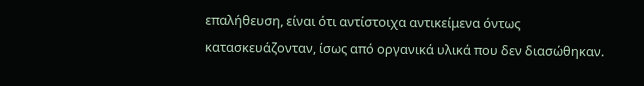επαλήθευση, είναι ότι αντίστοιχα αντικείμενα όντως κατασκευάζονταν, ίσως από οργανικά υλικά που δεν διασώθηκαν.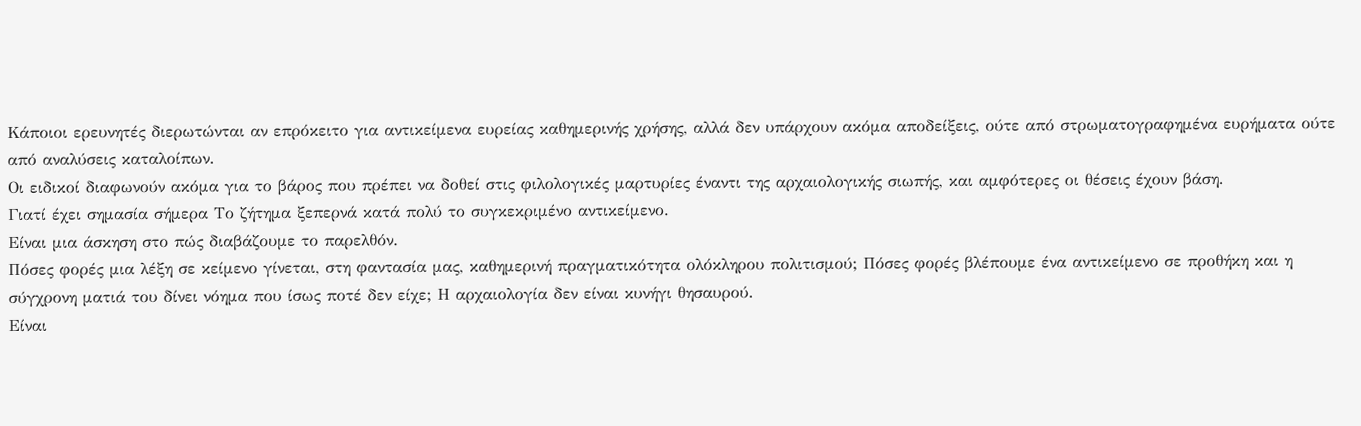Κάποιοι ερευνητές διερωτώνται αν επρόκειτο για αντικείμενα ευρείας καθημερινής χρήσης, αλλά δεν υπάρχουν ακόμα αποδείξεις, ούτε από στρωματογραφημένα ευρήματα ούτε από αναλύσεις καταλοίπων.
Οι ειδικοί διαφωνούν ακόμα για το βάρος που πρέπει να δοθεί στις φιλολογικές μαρτυρίες έναντι της αρχαιολογικής σιωπής, και αμφότερες οι θέσεις έχουν βάση.
Γιατί έχει σημασία σήμερα Το ζήτημα ξεπερνά κατά πολύ το συγκεκριμένο αντικείμενο.
Είναι μια άσκηση στο πώς διαβάζουμε το παρελθόν.
Πόσες φορές μια λέξη σε κείμενο γίνεται, στη φαντασία μας, καθημερινή πραγματικότητα ολόκληρου πολιτισμού; Πόσες φορές βλέπουμε ένα αντικείμενο σε προθήκη και η σύγχρονη ματιά του δίνει νόημα που ίσως ποτέ δεν είχε; Η αρχαιολογία δεν είναι κυνήγι θησαυρού.
Είναι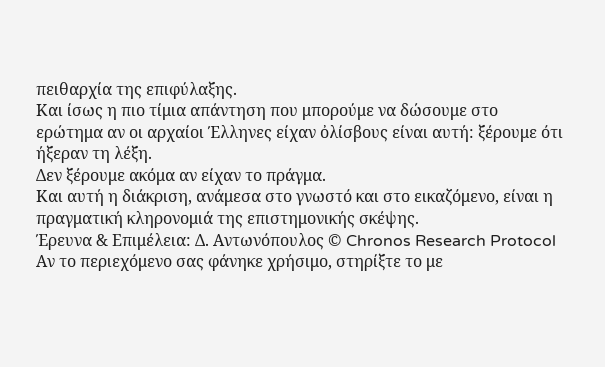πειθαρχία της επιφύλαξης.
Και ίσως η πιο τίμια απάντηση που μπορούμε να δώσουμε στο ερώτημα αν οι αρχαίοι Έλληνες είχαν ὀλίσβους είναι αυτή: ξέρουμε ότι ήξεραν τη λέξη.
Δεν ξέρουμε ακόμα αν είχαν το πράγμα.
Και αυτή η διάκριση, ανάμεσα στο γνωστό και στο εικαζόμενο, είναι η πραγματική κληρονομιά της επιστημονικής σκέψης.
Έρευνα & Επιμέλεια: Δ. Αντωνόπουλος © Chronos Research Protocol Αν το περιεχόμενο σας φάνηκε χρήσιμο, στηρίξτε το με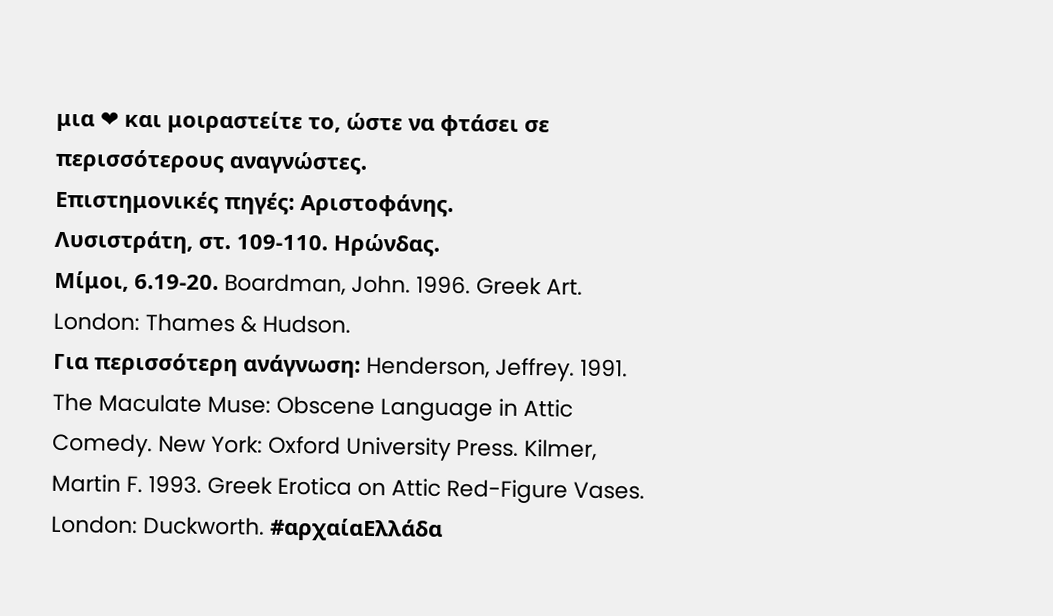μια ❤ και μοιραστείτε το, ώστε να φτάσει σε περισσότερους αναγνώστες.
Επιστημονικές πηγές: Αριστοφάνης.
Λυσιστράτη, στ. 109-110. Ηρώνδας.
Μίμοι, 6.19-20. Boardman, John. 1996. Greek Art. London: Thames & Hudson.
Για περισσότερη ανάγνωση: Henderson, Jeffrey. 1991. The Maculate Muse: Obscene Language in Attic Comedy. New York: Oxford University Press. Kilmer, Martin F. 1993. Greek Erotica on Attic Red-Figure Vases. London: Duckworth. #αρχαίαΕλλάδα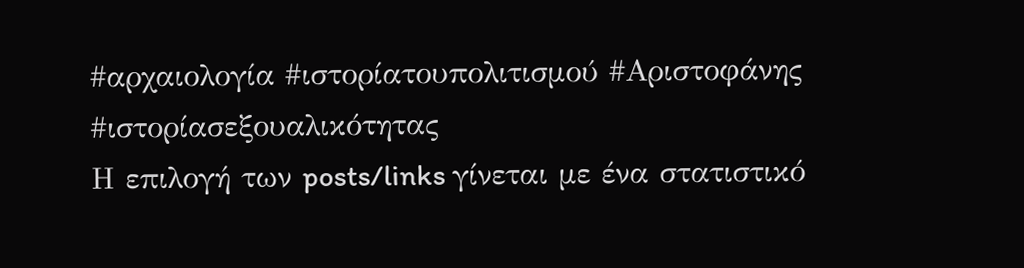#αρχαιολογία #ιστορίατουπολιτισμού #Αριστοφάνης #ιστορίασεξουαλικότητας
Η επιλογή των posts/links γίνεται με ένα στατιστικό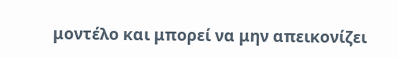μοντέλο και μπορεί να μην απεικονίζει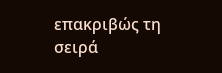επακριβώς τη σειρά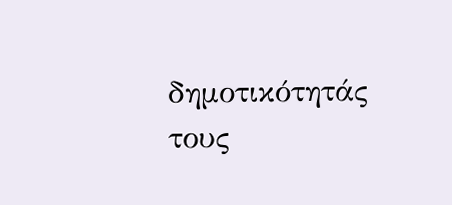δημοτικότητάς τους